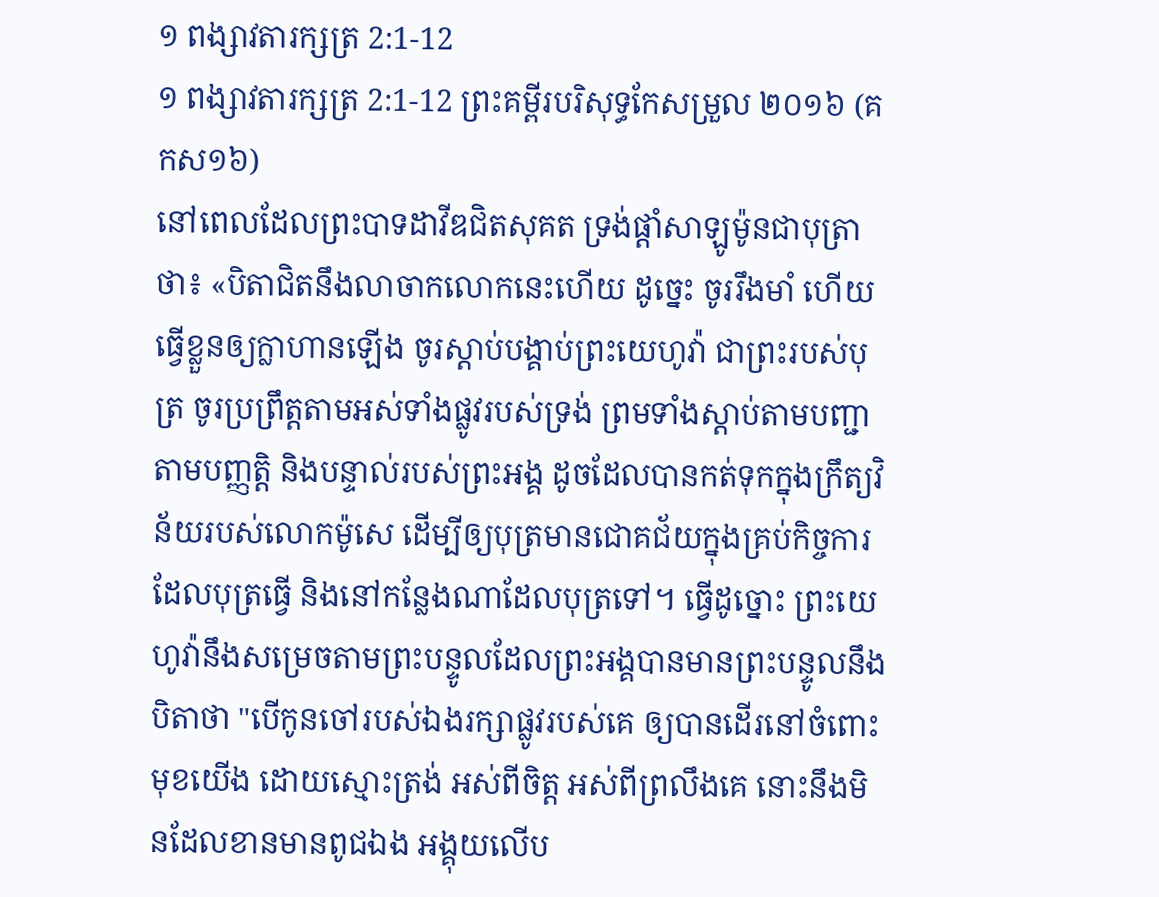១ ពង្សាវតារក្សត្រ 2:1-12
១ ពង្សាវតារក្សត្រ 2:1-12 ព្រះគម្ពីរបរិសុទ្ធកែសម្រួល ២០១៦ (គកស១៦)
នៅពេលដែលព្រះបាទដាវីឌជិតសុគត ទ្រង់ផ្តាំសាឡូម៉ូនជាបុត្រាថា៖ «បិតាជិតនឹងលាចាកលោកនេះហើយ ដូច្នេះ ចូររឹងមាំ ហើយធ្វើខ្លួនឲ្យក្លាហានឡើង ចូរស្ដាប់បង្គាប់ព្រះយេហូវ៉ា ជាព្រះរបស់បុត្រ ចូរប្រព្រឹត្តតាមអស់ទាំងផ្លូវរបស់ទ្រង់ ព្រមទាំងស្ដាប់តាមបញ្ជា តាមបញ្ញត្តិ និងបន្ទាល់របស់ព្រះអង្គ ដូចដែលបានកត់ទុកក្នុងក្រឹត្យវិន័យរបស់លោកម៉ូសេ ដើម្បីឲ្យបុត្រមានជោគជ័យក្នុងគ្រប់កិច្ចការដែលបុត្រធ្វើ និងនៅកន្លែងណាដែលបុត្រទៅ។ ធ្វើដូច្នោះ ព្រះយេហូវ៉ានឹងសម្រេចតាមព្រះបន្ទូលដែលព្រះអង្គបានមានព្រះបន្ទូលនឹងបិតាថា "បើកូនចៅរបស់ឯងរក្សាផ្លូវរបស់គេ ឲ្យបានដើរនៅចំពោះមុខយើង ដោយស្មោះត្រង់ អស់ពីចិត្ត អស់ពីព្រលឹងគេ នោះនឹងមិនដែលខានមានពូជឯង អង្គុយលើប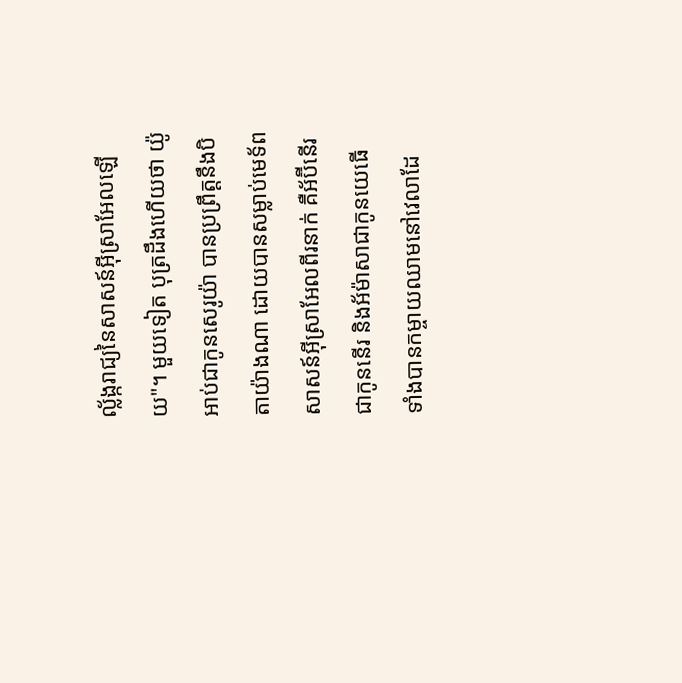ល្ល័ង្ករាជ្យនៃសាសន៍អ៊ីស្រាអែលឡើយ"។ មួយទៀត បុត្រដឹងហើយថា យ៉ូអាប់ជាកូនសេរូយ៉ា បានប្រព្រឹត្តនឹងបិតាយ៉ាងណា ដោយបានសម្លាប់មេទ័ពសាសន៍អ៊ីស្រាអែលពីរនាក់ គឺអ័ប៊ីនើរ ជាកូននើរ និងអ័ម៉ាសាជាកូនយេធើ ទាំងបានកម្ចាយឈាមនៅវេលាដែ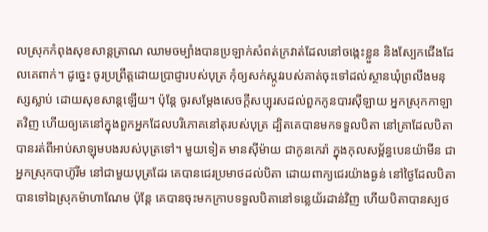លស្រុកកំពុងសុខសាន្តត្រាណ ឈាមចម្បាំងបានប្រឡាក់សំពត់ក្រវាត់ដែលនៅចង្កេះខ្លួន និងស្បែកជើងដែលគេពាក់។ ដូច្នេះ ចូរប្រព្រឹត្តដោយប្រាជ្ញារបស់បុត្រ កុំឲ្យសក់ស្កូវរបស់គាត់ចុះទៅដល់ស្ថានឃុំព្រលឹងមនុស្សស្លាប់ ដោយសុខសាន្តឡើយ។ ប៉ុន្តែ ចូរសម្ដែងសេចក្ដីសប្បុរសដល់ពួកកូនបារស៊ីឡាយ អ្នកស្រុកកាឡាតវិញ ហើយឲ្យគេនៅក្នុងពួកអ្នកដែលបរិភោគនៅតុរបស់បុត្រ ដ្បិតគេបានមកទទួលបិតា នៅគ្រាដែលបិតាបានរត់ពីអាប់សាឡុមបងរបស់បុត្រទៅ។ មួយទៀត មានស៊ីម៉ាយ ជាកូនកេរ៉ា ក្នុងកុលសម្ព័ន្ធបេនយ៉ាមីន ជាអ្នកស្រុកបាហ៊ូរីម នៅជាមួយបុត្រដែរ គេបានជេរប្រមាថដល់បិតា ដោយពាក្យជេរយ៉ាងធ្ងន់ នៅថ្ងៃដែលបិតាបានទៅឯស្រុកម៉ាហាណែម ប៉ុន្តែ គេបានចុះមកក្រាបទទួលបិតានៅទន្លេយ័រដាន់វិញ ហើយបិតាបានស្បថ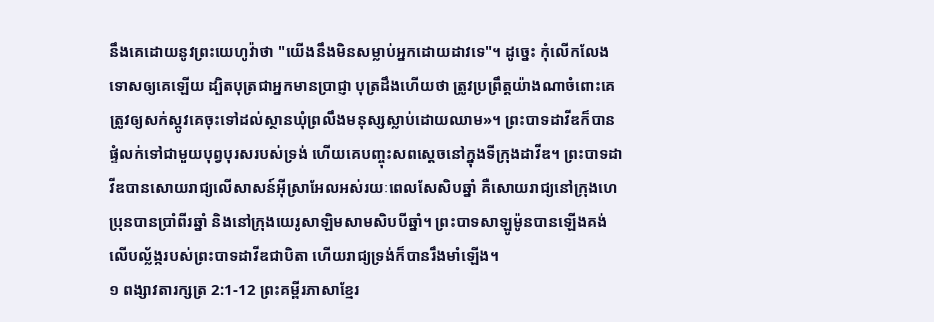នឹងគេដោយនូវព្រះយេហូវ៉ាថា "យើងនឹងមិនសម្លាប់អ្នកដោយដាវទេ"។ ដូច្នេះ កុំលើកលែងទោសឲ្យគេឡើយ ដ្បិតបុត្រជាអ្នកមានប្រាជ្ញា បុត្រដឹងហើយថា ត្រូវប្រព្រឹត្តយ៉ាងណាចំពោះគេ ត្រូវឲ្យសក់ស្កូវគេចុះទៅដល់ស្ថានឃុំព្រលឹងមនុស្សស្លាប់ដោយឈាម»។ ព្រះបាទដាវីឌក៏បានផ្ទំលក់ទៅជាមួយបុព្វបុរសរបស់ទ្រង់ ហើយគេបញ្ចុះសពស្ដេចនៅក្នុងទីក្រុងដាវីឌ។ ព្រះបាទដាវីឌបានសោយរាជ្យលើសាសន៍អ៊ីស្រាអែលអស់រយៈពេលសែសិបឆ្នាំ គឺសោយរាជ្យនៅក្រុងហេប្រុនបានប្រាំពីរឆ្នាំ និងនៅក្រុងយេរូសាឡិមសាមសិបបីឆ្នាំ។ ព្រះបាទសាឡូម៉ូនបានឡើងគង់លើបល្ល័ង្ករបស់ព្រះបាទដាវីឌជាបិតា ហើយរាជ្យទ្រង់ក៏បានរឹងមាំឡើង។
១ ពង្សាវតារក្សត្រ 2:1-12 ព្រះគម្ពីរភាសាខ្មែរ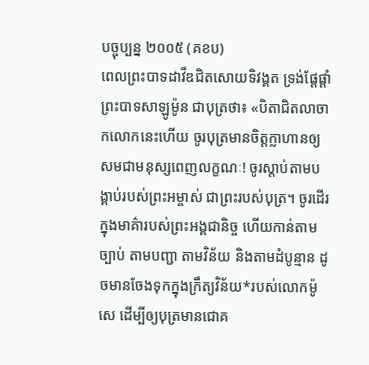បច្ចុប្បន្ន ២០០៥ (គខប)
ពេលព្រះបាទដាវីឌជិតសោយទិវង្គត ទ្រង់ផ្ដែផ្ដាំព្រះបាទសាឡូម៉ូន ជាបុត្រថា៖ «បិតាជិតលាចាកលោកនេះហើយ ចូរបុត្រមានចិត្តក្លាហានឲ្យសមជាមនុស្សពេញលក្ខណៈ! ចូរស្ដាប់តាមបង្គាប់របស់ព្រះអម្ចាស់ ជាព្រះរបស់បុត្រ។ ចូរដើរក្នុងមាគ៌ារបស់ព្រះអង្គជានិច្ច ហើយកាន់តាមច្បាប់ តាមបញ្ជា តាមវិន័យ និងតាមដំបូន្មាន ដូចមានចែងទុកក្នុងក្រឹត្យវិន័យ*របស់លោកម៉ូសេ ដើម្បីឲ្យបុត្រមានជោគ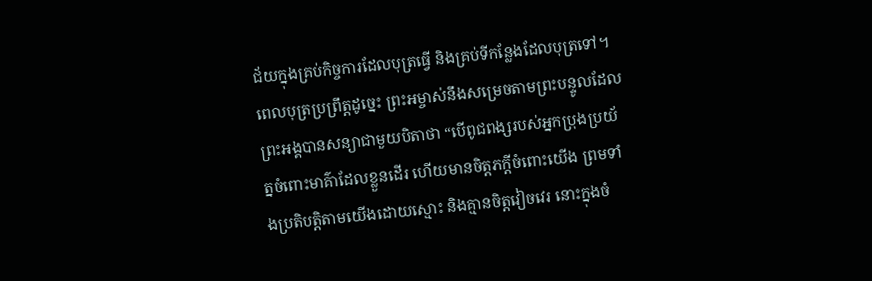ជ័យក្នុងគ្រប់កិច្ចការដែលបុត្រធ្វើ និងគ្រប់ទីកន្លែងដែលបុត្រទៅ។ ពេលបុត្រប្រព្រឹត្តដូច្នេះ ព្រះអម្ចាស់នឹងសម្រេចតាមព្រះបន្ទូលដែលព្រះអង្គបានសន្យាជាមួយបិតាថា “បើពូជពង្សរបស់អ្នកប្រុងប្រយ័ត្នចំពោះមាគ៌ាដែលខ្លួនដើរ ហើយមានចិត្តភក្ដីចំពោះយើង ព្រមទាំងប្រតិបត្តិតាមយើងដោយស្មោះ និងគ្មានចិត្តវៀចវេរ នោះក្នុងចំ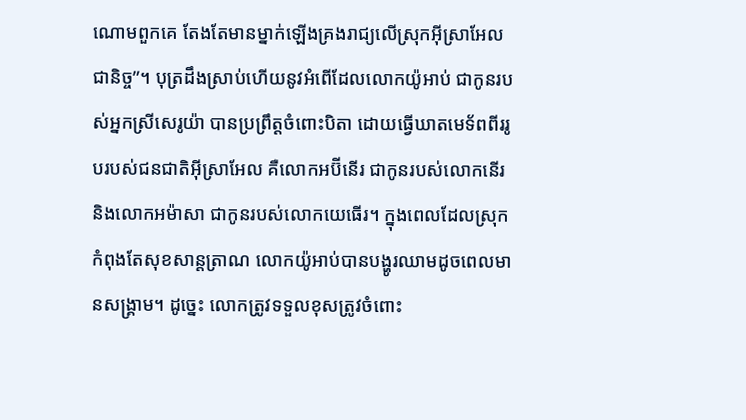ណោមពួកគេ តែងតែមានម្នាក់ឡើងគ្រងរាជ្យលើស្រុកអ៊ីស្រាអែលជានិច្ច”។ បុត្រដឹងស្រាប់ហើយនូវអំពើដែលលោកយ៉ូអាប់ ជាកូនរបស់អ្នកស្រីសេរូយ៉ា បានប្រព្រឹត្តចំពោះបិតា ដោយធ្វើឃាតមេទ័ពពីររូបរបស់ជនជាតិអ៊ីស្រាអែល គឺលោកអប៊ីនើរ ជាកូនរបស់លោកនើរ និងលោកអម៉ាសា ជាកូនរបស់លោកយេធើរ។ ក្នុងពេលដែលស្រុកកំពុងតែសុខសាន្តត្រាណ លោកយ៉ូអាប់បានបង្ហូរឈាមដូចពេលមានសង្គ្រាម។ ដូច្នេះ លោកត្រូវទទួលខុសត្រូវចំពោះ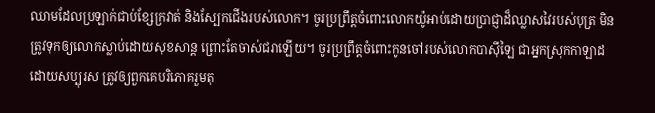ឈាមដែលប្រឡាក់ជាប់ខ្សែក្រវាត់ និងស្បែកជើងរបស់លោក។ ចូរប្រព្រឹត្តចំពោះលោកយ៉ូអាប់ដោយប្រាជ្ញាដ៏ឈ្លាសវៃរបស់បុត្រ មិនត្រូវទុកឲ្យលោកស្លាប់ដោយសុខសាន្ត ព្រោះតែចាស់ជរាឡើយ។ ចូរប្រព្រឹត្តចំពោះកូនចៅរបស់លោកបាស៊ីឡៃ ជាអ្នកស្រុកកាឡាដ ដោយសប្បុរស ត្រូវឲ្យពួកគេបរិភោគរួមតុ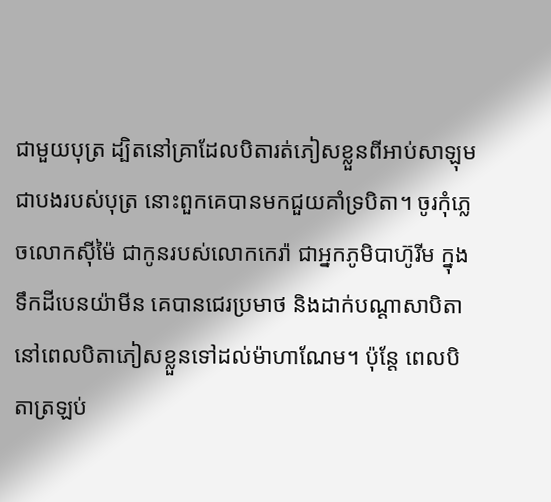ជាមួយបុត្រ ដ្បិតនៅគ្រាដែលបិតារត់ភៀសខ្លួនពីអាប់សាឡុម ជាបងរបស់បុត្រ នោះពួកគេបានមកជួយគាំទ្របិតា។ ចូរកុំភ្លេចលោកស៊ីម៉ៃ ជាកូនរបស់លោកកេរ៉ា ជាអ្នកភូមិបាហ៊ូរីម ក្នុងទឹកដីបេនយ៉ាមីន គេបានជេរប្រមាថ និងដាក់បណ្ដាសាបិតា នៅពេលបិតាភៀសខ្លួនទៅដល់ម៉ាហាណែម។ ប៉ុន្តែ ពេលបិតាត្រឡប់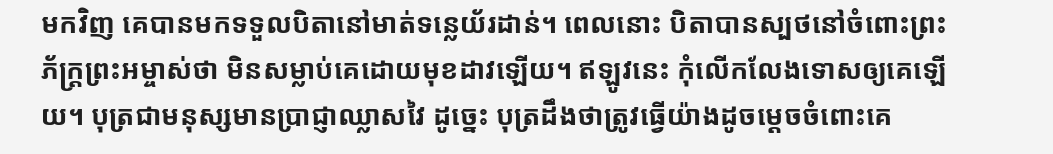មកវិញ គេបានមកទទួលបិតានៅមាត់ទន្លេយ័រដាន់។ ពេលនោះ បិតាបានស្បថនៅចំពោះព្រះភ័ក្ត្រព្រះអម្ចាស់ថា មិនសម្លាប់គេដោយមុខដាវឡើយ។ ឥឡូវនេះ កុំលើកលែងទោសឲ្យគេឡើយ។ បុត្រជាមនុស្សមានប្រាជ្ញាឈ្លាសវៃ ដូច្នេះ បុត្រដឹងថាត្រូវធ្វើយ៉ាងដូចម្ដេចចំពោះគេ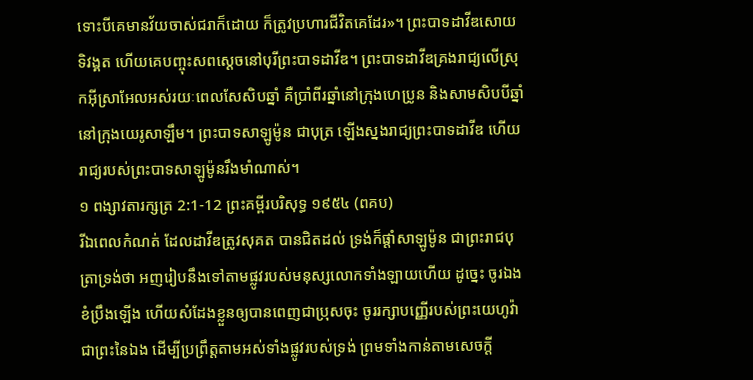ទោះបីគេមានវ័យចាស់ជរាក៏ដោយ ក៏ត្រូវប្រហារជីវិតគេដែរ»។ ព្រះបាទដាវីឌសោយទិវង្គត ហើយគេបញ្ចុះសពស្ដេចនៅបុរីព្រះបាទដាវីឌ។ ព្រះបាទដាវីឌគ្រងរាជ្យលើស្រុកអ៊ីស្រាអែលអស់រយៈពេលសែសិបឆ្នាំ គឺប្រាំពីរឆ្នាំនៅក្រុងហេប្រូន និងសាមសិបបីឆ្នាំនៅក្រុងយេរូសាឡឹម។ ព្រះបាទសាឡូម៉ូន ជាបុត្រ ឡើងស្នងរាជ្យព្រះបាទដាវីឌ ហើយរាជ្យរបស់ព្រះបាទសាឡូម៉ូនរឹងមាំណាស់។
១ ពង្សាវតារក្សត្រ 2:1-12 ព្រះគម្ពីរបរិសុទ្ធ ១៩៥៤ (ពគប)
រីឯពេលកំណត់ ដែលដាវីឌត្រូវសុគត បានជិតដល់ ទ្រង់ក៏ផ្តាំសាឡូម៉ូន ជាព្រះរាជបុត្រាទ្រង់ថា អញរៀបនឹងទៅតាមផ្លូវរបស់មនុស្សលោកទាំងឡាយហើយ ដូច្នេះ ចូរឯងខំប្រឹងឡើង ហើយសំដែងខ្លួនឲ្យបានពេញជាប្រុសចុះ ចូររក្សាបញ្ញើរបស់ព្រះយេហូវ៉ា ជាព្រះនៃឯង ដើម្បីប្រព្រឹត្តតាមអស់ទាំងផ្លូវរបស់ទ្រង់ ព្រមទាំងកាន់តាមសេចក្ដី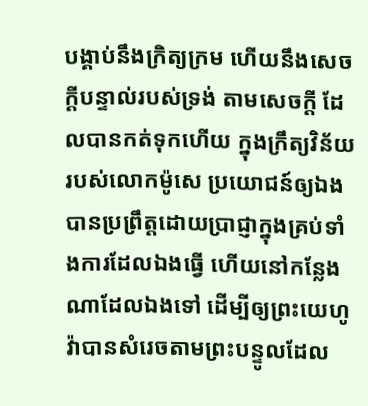បង្គាប់នឹងក្រិត្យក្រម ហើយនឹងសេចក្ដីបន្ទាល់របស់ទ្រង់ តាមសេចក្ដី ដែលបានកត់ទុកហើយ ក្នុងក្រឹត្យវិន័យរបស់លោកម៉ូសេ ប្រយោជន៍ឲ្យឯងបានប្រព្រឹត្តដោយប្រាជ្ញាក្នុងគ្រប់ទាំងការដែលឯងធ្វើ ហើយនៅកន្លែងណាដែលឯងទៅ ដើម្បីឲ្យព្រះយេហូវ៉ាបានសំរេចតាមព្រះបន្ទូលដែល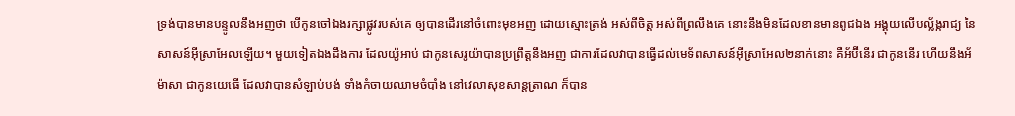ទ្រង់បានមានបន្ទូលនឹងអញថា បើកូនចៅឯងរក្សាផ្លូវរបស់គេ ឲ្យបានដើរនៅចំពោះមុខអញ ដោយស្មោះត្រង់ អស់ពីចិត្ត អស់ពីព្រលឹងគេ នោះនឹងមិនដែលខានមានពូជឯង អង្គុយលើបល្ល័ង្ករាជ្យ នៃសាសន៍អ៊ីស្រាអែលឡើយ។ មួយទៀតឯងដឹងការ ដែលយ៉ូអាប់ ជាកូនសេរូយ៉ាបានប្រព្រឹត្តនឹងអញ ជាការដែលវាបានធ្វើដល់មេទ័ពសាសន៍អ៊ីស្រាអែល២នាក់នោះ គឺអ័ប៊ីនើរ ជាកូននើរ ហើយនឹងអ័ម៉ាសា ជាកូនយេធើ ដែលវាបានសំឡាប់បង់ ទាំងកំចាយឈាមចំបាំង នៅវេលាសុខសាន្តត្រាណ ក៏បាន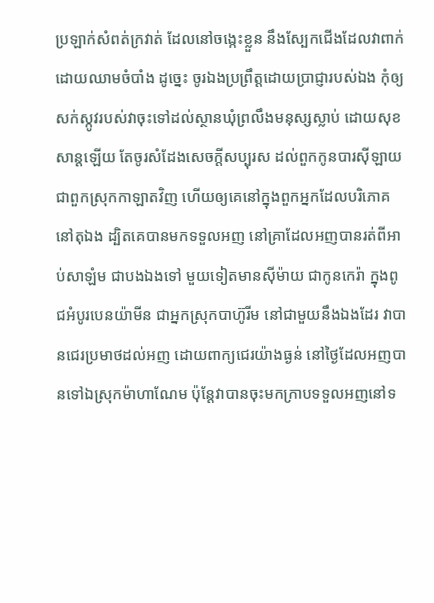ប្រឡាក់សំពត់ក្រវាត់ ដែលនៅចង្កេះខ្លួន នឹងស្បែកជើងដែលវាពាក់ ដោយឈាមចំបាំង ដូច្នេះ ចូរឯងប្រព្រឹត្តដោយប្រាជ្ញារបស់ឯង កុំឲ្យសក់ស្កូវរបស់វាចុះទៅដល់ស្ថានឃុំព្រលឹងមនុស្សស្លាប់ ដោយសុខសាន្តឡើយ តែចូរសំដែងសេចក្ដីសប្បុរស ដល់ពួកកូនបារស៊ីឡាយ ជាពួកស្រុកកាឡាតវិញ ហើយឲ្យគេនៅក្នុងពួកអ្នកដែលបរិភោគនៅតុឯង ដ្បិតគេបានមកទទួលអញ នៅគ្រាដែលអញបានរត់ពីអាប់សាឡំម ជាបងឯងទៅ មួយទៀតមានស៊ីម៉ាយ ជាកូនកេរ៉ា ក្នុងពូជអំបូរបេនយ៉ាមីន ជាអ្នកស្រុកបាហ៊ូរីម នៅជាមួយនឹងឯងដែរ វាបានជេរប្រមាថដល់អញ ដោយពាក្យជេរយ៉ាងធ្ងន់ នៅថ្ងៃដែលអញបានទៅឯស្រុកម៉ាហាណែម ប៉ុន្តែវាបានចុះមកក្រាបទទួលអញនៅទ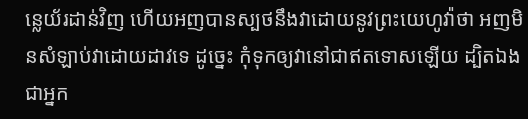ន្លេយ័រដាន់វិញ ហើយអញបានស្បថនឹងវាដោយនូវព្រះយេហូវ៉ាថា អញមិនសំឡាប់វាដោយដាវទេ ដូច្នេះ កុំទុកឲ្យវានៅជាឥតទោសឡើយ ដ្បិតឯងជាអ្នក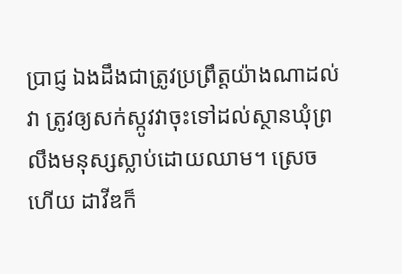ប្រាជ្ញ ឯងដឹងជាត្រូវប្រព្រឹត្តយ៉ាងណាដល់វា ត្រូវឲ្យសក់ស្កូវវាចុះទៅដល់ស្ថានឃុំព្រលឹងមនុស្សស្លាប់ដោយឈាម។ ស្រេចហើយ ដាវីឌក៏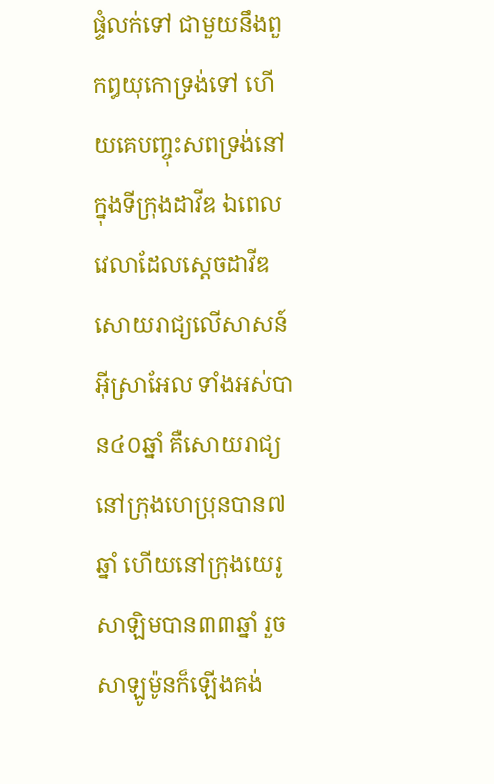ផ្ទំលក់ទៅ ជាមួយនឹងពួកឰយុកោទ្រង់ទៅ ហើយគេបញ្ចុះសពទ្រង់នៅក្នុងទីក្រុងដាវីឌ ឯពេលវេលាដែលស្តេចដាវីឌសោយរាជ្យលើសាសន៍អ៊ីស្រាអែល ទាំងអស់បាន៤០ឆ្នាំ គឺសោយរាជ្យនៅក្រុងហេប្រុនបាន៧ឆ្នាំ ហើយនៅក្រុងយេរូសាឡិមបាន៣៣ឆ្នាំ រួចសាឡូម៉ូនក៏ឡើងគង់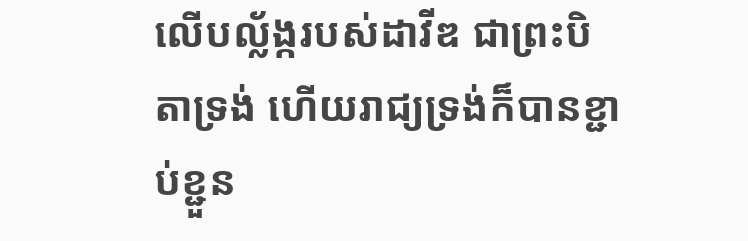លើបល្ល័ង្ករបស់ដាវីឌ ជាព្រះបិតាទ្រង់ ហើយរាជ្យទ្រង់ក៏បានខ្ជាប់ខ្ជួន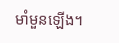មាំមួនឡើង។